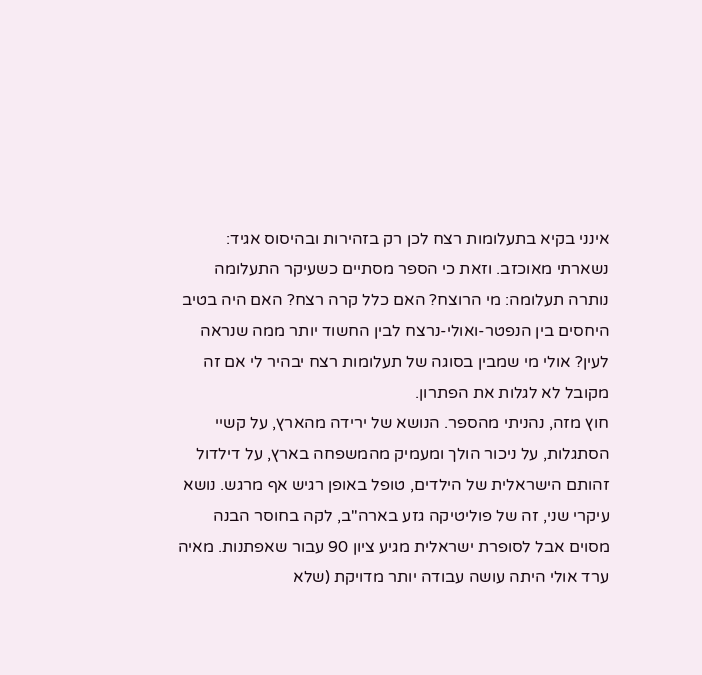אינני בקיא בתעלומות רצח לכן רק בזהירות ובהיסוס אגיד: נשארתי מאוכזב. וזאת כי הספר מסתיים כשעיקר התעלומה נותרה תעלומה: מי הרוצח? האם כלל קרה רצח? האם היה בטיב היחסים בין הנפטר-ואולי-נרצח לבין החשוד יותר ממה שנראה לעין? אולי מי שמבין בסוגה של תעלומות רצח יבהיר לי אם זה מקובל לא לגלות את הפתרון.
חוץ מזה, נהניתי מהספר. הנושא של ירידה מהארץ, על קשיי הסתגלות, על ניכור הולך ומעמיק מהמשפחה בארץ, על דילדול זהותם הישראלית של הילדים, טופל באופן רגיש אף מרגש. נושא עיקרי שני, זה של פוליטיקה גזע בארה"ב, לקה בחוסר הבנה מסוים אבל לסופרת ישראלית מגיע ציון 90 עבור שאפתנות. מאיה ערד אולי היתה עושה עבודה יותר מדויקת (שלא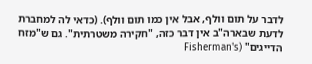לדבר על תום וולף, אבל אין כמו תום וולף). (כדאי לה למחברת לדעת שבארה"ב אין דבר כזה, "חקירה משטרתית". גם ש"מזח הדייגים" (Fisherman's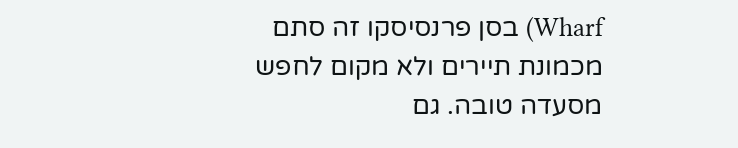Wharf) בסן פרנסיסקו זה סתם מכמונת תיירים ולא מקום לחפש מסעדה טובה. גם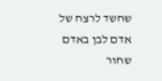שחשד לרצח של אדם לבן באדם שחור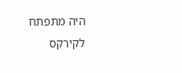היה מתפתח לקירקס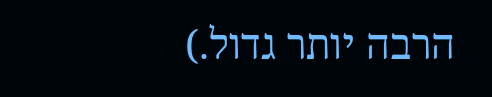הרבה יותר גדול.)